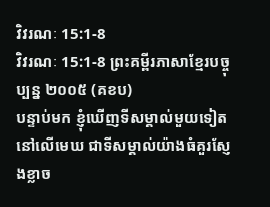វិវរណៈ 15:1-8
វិវរណៈ 15:1-8 ព្រះគម្ពីរភាសាខ្មែរបច្ចុប្បន្ន ២០០៥ (គខប)
បន្ទាប់មក ខ្ញុំឃើញទីសម្គាល់មួយទៀតនៅលើមេឃ ជាទីសម្គាល់យ៉ាងធំគួរស្ញែងខ្លាច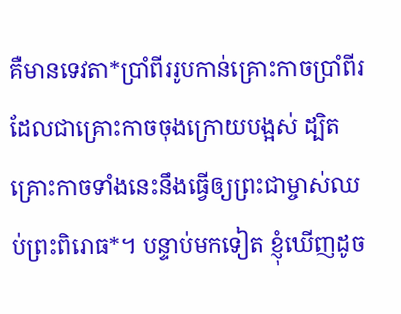គឺមានទេវតា*ប្រាំពីររូបកាន់គ្រោះកាចប្រាំពីរ ដែលជាគ្រោះកាចចុងក្រោយបង្អស់ ដ្បិតគ្រោះកាចទាំងនេះនឹងធ្វើឲ្យព្រះជាម្ចាស់ឈប់ព្រះពិរោធ*។ បន្ទាប់មកទៀត ខ្ញុំឃើញដូច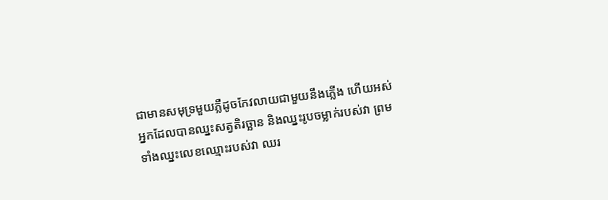ជាមានសមុទ្រមួយភ្លឺដូចកែវលាយជាមួយនឹងភ្លើង ហើយអស់អ្នកដែលបានឈ្នះសត្វតិរច្ឆាន និងឈ្នះរូបចម្លាក់របស់វា ព្រមទាំងឈ្នះលេខឈ្មោះរបស់វា ឈរ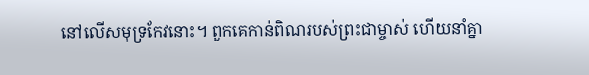នៅលើសមុទ្រកែវនោះ។ ពួកគេកាន់ពិណរបស់ព្រះជាម្ចាស់ ហើយនាំគ្នា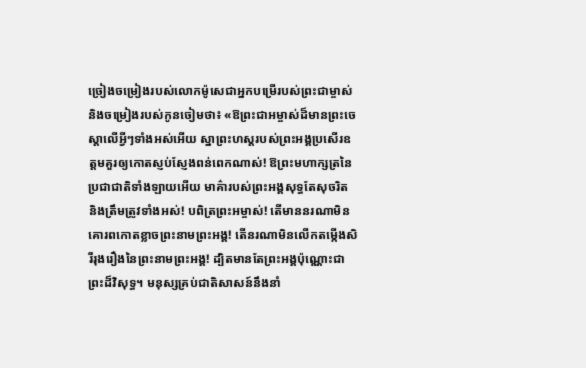ច្រៀងចម្រៀងរបស់លោកម៉ូសេជាអ្នកបម្រើរបស់ព្រះជាម្ចាស់ និងចម្រៀងរបស់កូនចៀមថា៖ «ឱព្រះជាអម្ចាស់ដ៏មានព្រះចេស្ដាលើអ្វីៗទាំងអស់អើយ ស្នាព្រះហស្ដរបស់ព្រះអង្គប្រសើរឧត្ដមគួរឲ្យកោតស្ញប់ស្ញែងពន់ពេកណាស់! ឱព្រះមហាក្សត្រនៃប្រជាជាតិទាំងឡាយអើយ មាគ៌ារបស់ព្រះអង្គសុទ្ធតែសុចរិត និងត្រឹមត្រូវទាំងអស់! បពិត្រព្រះអម្ចាស់! តើមាននរណាមិនគោរពកោតខ្លាចព្រះនាមព្រះអង្គ! តើនរណាមិនលើកតម្កើងសិរីរុងរឿងនៃព្រះនាមព្រះអង្គ! ដ្បិតមានតែព្រះអង្គប៉ុណ្ណោះជាព្រះដ៏វិសុទ្ធ។ មនុស្សគ្រប់ជាតិសាសន៍នឹងនាំ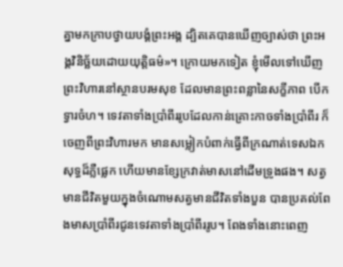គ្នាមកក្រាបថ្វាយបង្គំព្រះអង្គ ដ្បិតគេបានឃើញច្បាស់ថា ព្រះអង្គវិនិច្ឆ័យដោយយុត្តិធម៌»។ ក្រោយមកទៀត ខ្ញុំមើលទៅឃើញព្រះវិហារនៅស្ថានបរមសុខ ដែលមានព្រះពន្លានៃសក្ខីភាព បើកទ្វារចំហ។ ទេវតាទាំងប្រាំពីររូបដែលកាន់គ្រោះកាចទាំងប្រាំពីរ ក៏ចេញពីព្រះវិហារមក មានសម្លៀកបំពាក់ធ្វើពីក្រណាត់ទេសឯកសុទ្ធដ៏ភ្លឺផ្លេក ហើយមានខ្សែក្រវាត់មាសនៅដើមទ្រូងផង។ សត្វមានជីវិតមួយក្នុងចំណោមសត្វមានជីវិតទាំងបួន បានប្រគល់ពែងមាសប្រាំពីរជូនទេវតាទាំងប្រាំពីររូប។ ពែងទាំងនោះពេញ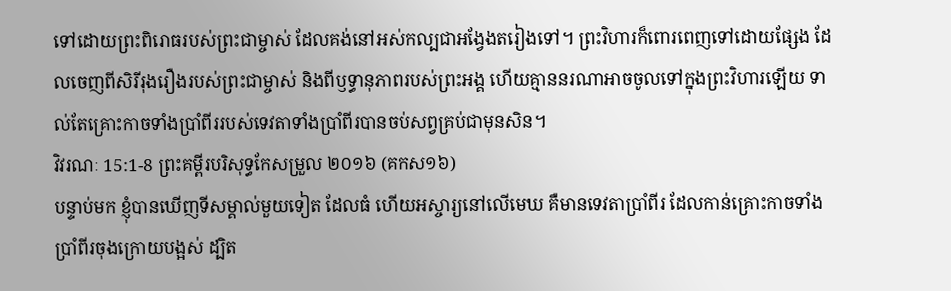ទៅដោយព្រះពិរោធរបស់ព្រះជាម្ចាស់ ដែលគង់នៅអស់កល្បជាអង្វែងតរៀងទៅ។ ព្រះវិហារក៏ពោរពេញទៅដោយផ្សែង ដែលចេញពីសិរីរុងរឿងរបស់ព្រះជាម្ចាស់ និងពីឫទ្ធានុភាពរបស់ព្រះអង្គ ហើយគ្មាននរណាអាចចូលទៅក្នុងព្រះវិហារឡើយ ទាល់តែគ្រោះកាចទាំងប្រាំពីររបស់ទេវតាទាំងប្រាំពីរបានចប់សព្វគ្រប់ជាមុនសិន។
វិវរណៈ 15:1-8 ព្រះគម្ពីរបរិសុទ្ធកែសម្រួល ២០១៦ (គកស១៦)
បន្ទាប់មក ខ្ញុំបានឃើញទីសម្គាល់មួយទៀត ដែលធំ ហើយអស្ចារ្យនៅលើមេឃ គឺមានទេវតាប្រាំពីរ ដែលកាន់គ្រោះកាចទាំងប្រាំពីរចុងក្រោយបង្អស់ ដ្បិត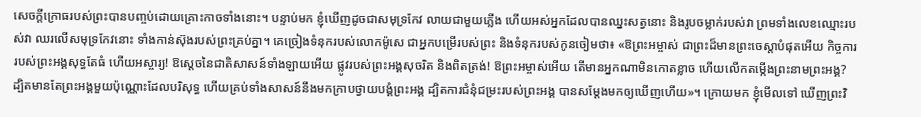សេចក្ដីក្រោធរបស់ព្រះបានបញ្ចប់ដោយគ្រោះកាចទាំងនោះ។ បន្ទាប់មក ខ្ញុំឃើញដូចជាសមុទ្រកែវ លាយជាមួយភ្លើង ហើយអស់អ្នកដែលបានឈ្នះសត្វនោះ និងរូបចម្លាក់របស់វា ព្រមទាំងលេខឈ្មោះរបស់វា ឈរលើសមុទ្រកែវនោះ ទាំងកាន់ស៊ុងរបស់ព្រះគ្រប់គ្នា។ គេច្រៀងទំនុករបស់លោកម៉ូសេ ជាអ្នកបម្រើរបស់ព្រះ និងទំនុករបស់កូនចៀមថា៖ «ឱព្រះអម្ចាស់ ជាព្រះដ៏មានព្រះចេស្តាបំផុតអើយ កិច្ចការរបស់ព្រះអង្គសុទ្ធតែធំ ហើយអស្ចារ្យ! ឱស្តេចនៃជាតិសាសន៍ទាំងឡាយអើយ ផ្លូវរបស់ព្រះអង្គសុចរិត និងពិតត្រង់! ឱព្រះអម្ចាស់អើយ តើមានអ្នកណាមិនកោតខ្លាច ហើយលើកតម្កើងព្រះនាមព្រះអង្គ? ដ្បិតមានតែព្រះអង្គមួយប៉ុណ្ណោះដែលបរិសុទ្ធ ហើយគ្រប់ទាំងសាសន៍នឹងមកក្រាបថ្វាយបង្គំព្រះអង្គ ដ្បិតការជំនុំជម្រះរបស់ព្រះអង្គ បានសម្តែងមកឲ្យឃើញហើយ»។ ក្រោយមក ខ្ញុំមើលទៅ ឃើញព្រះវិ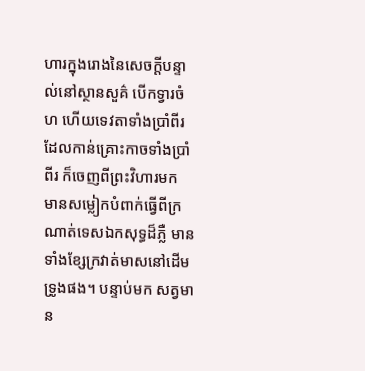ហារក្នុងរោងនៃសេចក្ដីបន្ទាល់នៅស្ថានសួគ៌ បើកទ្វារចំហ ហើយទេវតាទាំងប្រាំពីរដែលកាន់គ្រោះកាចទាំងប្រាំពីរ ក៏ចេញពីព្រះវិហារមក មានសម្លៀកបំពាក់ធ្វើពីក្រណាត់ទេសឯកសុទ្ធដ៏ភ្លឺ មានទាំងខ្សែក្រវាត់មាសនៅដើមទ្រូងផង។ បន្ទាប់មក សត្វមាន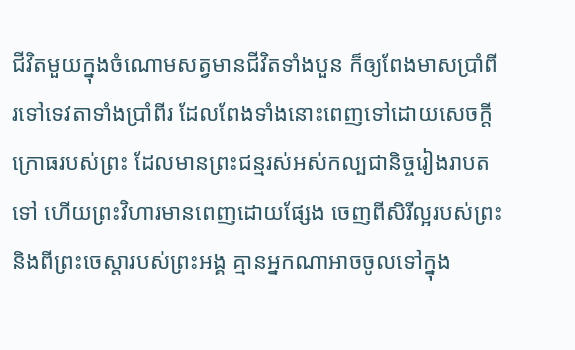ជីវិតមួយក្នុងចំណោមសត្វមានជីវិតទាំងបួន ក៏ឲ្យពែងមាសប្រាំពីរទៅទេវតាទាំងប្រាំពីរ ដែលពែងទាំងនោះពេញទៅដោយសេចក្ដីក្រោធរបស់ព្រះ ដែលមានព្រះជន្មរស់អស់កល្បជានិច្ចរៀងរាបតទៅ ហើយព្រះវិហារមានពេញដោយផ្សែង ចេញពីសិរីល្អរបស់ព្រះ និងពីព្រះចេស្តារបស់ព្រះអង្គ គ្មានអ្នកណាអាចចូលទៅក្នុង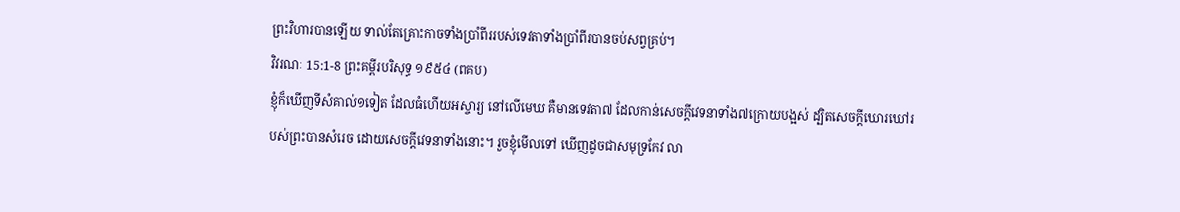ព្រះវិហារបានឡើយ ទាល់តែគ្រោះកាចទាំងប្រាំពីររបស់ទេវតាទាំងប្រាំពីរបានចប់សព្វគ្រប់។
វិវរណៈ 15:1-8 ព្រះគម្ពីរបរិសុទ្ធ ១៩៥៤ (ពគប)
ខ្ញុំក៏ឃើញទីសំគាល់១ទៀត ដែលធំហើយអស្ចារ្យ នៅលើមេឃ គឺមានទេវតា៧ ដែលកាន់សេចក្ដីវេទនាទាំង៧ក្រោយបង្អស់ ដ្បិតសេចក្ដីឃោរឃៅរបស់ព្រះបានសំរេច ដោយសេចក្ដីវេទនាទាំងនោះ។ រួចខ្ញុំមើលទៅ ឃើញដូចជាសមុទ្រកែវ លា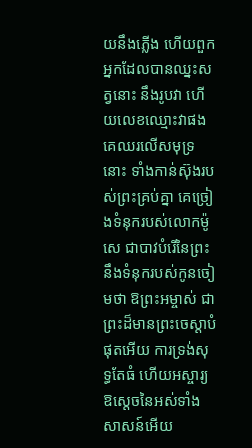យនឹងភ្លើង ហើយពួកអ្នកដែលបានឈ្នះសត្វនោះ នឹងរូបវា ហើយលេខឈ្មោះវាផង គេឈរលើសមុទ្រនោះ ទាំងកាន់ស៊ុងរបស់ព្រះគ្រប់គ្នា គេច្រៀងទំនុករបស់លោកម៉ូសេ ជាបាវបំរើនៃព្រះ នឹងទំនុករបស់កូនចៀមថា ឱព្រះអម្ចាស់ ជាព្រះដ៏មានព្រះចេស្តាបំផុតអើយ ការទ្រង់សុទ្ធតែធំ ហើយអស្ចារ្យ ឱស្តេចនៃអស់ទាំងសាសន៍អើយ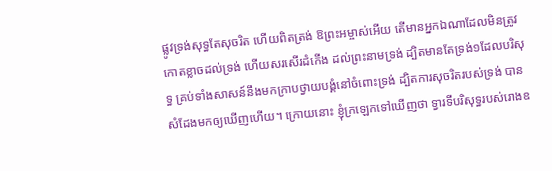ផ្លូវទ្រង់សុទ្ធតែសុចរិត ហើយពិតត្រង់ ឱព្រះអម្ចាស់អើយ តើមានអ្នកឯណាដែលមិនត្រូវកោតខ្លាចដល់ទ្រង់ ហើយសរសើរដំកើង ដល់ព្រះនាមទ្រង់ ដ្បិតមានតែទ្រង់១ដែលបរិសុទ្ធ គ្រប់ទាំងសាសន៍នឹងមកក្រាបថ្វាយបង្គំនៅចំពោះទ្រង់ ដ្បិតការសុចរិតរបស់ទ្រង់ បានសំដែងមកឲ្យឃើញហើយ។ ក្រោយនោះ ខ្ញុំក្រឡេកទៅឃើញថា ទ្វារទីបរិសុទ្ធរបស់រោងឧ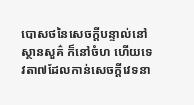បោសថនៃសេចក្ដីបន្ទាល់នៅស្ថានសួគ៌ ក៏នៅចំហ ហើយទេវតា៧ដែលកាន់សេចក្ដីវេទនា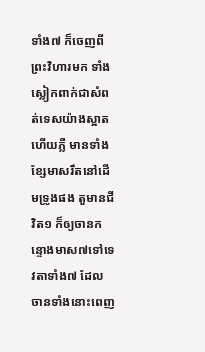ទាំង៧ ក៏ចេញពីព្រះវិហារមក ទាំងស្លៀកពាក់ជាសំពត់ទេសយ៉ាងស្អាត ហើយភ្លឺ មានទាំងខ្សែមាសរឹតនៅដើមទ្រូងផង តួមានជីវិត១ ក៏ឲ្យចានកន្ទោងមាស៧ទៅទេវតាទាំង៧ ដែលចានទាំងនោះពេញ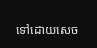ទៅដោយសេច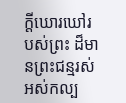ក្ដីឃោរឃៅរបស់ព្រះ ដ៏មានព្រះជន្មរស់អស់កល្ប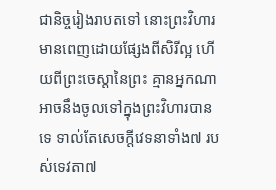ជានិច្ចរៀងរាបតទៅ នោះព្រះវិហារមានពេញដោយផ្សែងពីសិរីល្អ ហើយពីព្រះចេស្តានៃព្រះ គ្មានអ្នកណាអាចនឹងចូលទៅក្នុងព្រះវិហារបានទេ ទាល់តែសេចក្ដីវេទនាទាំង៧ របស់ទេវតា៧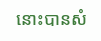នោះបានសំ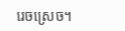រេចស្រេច។